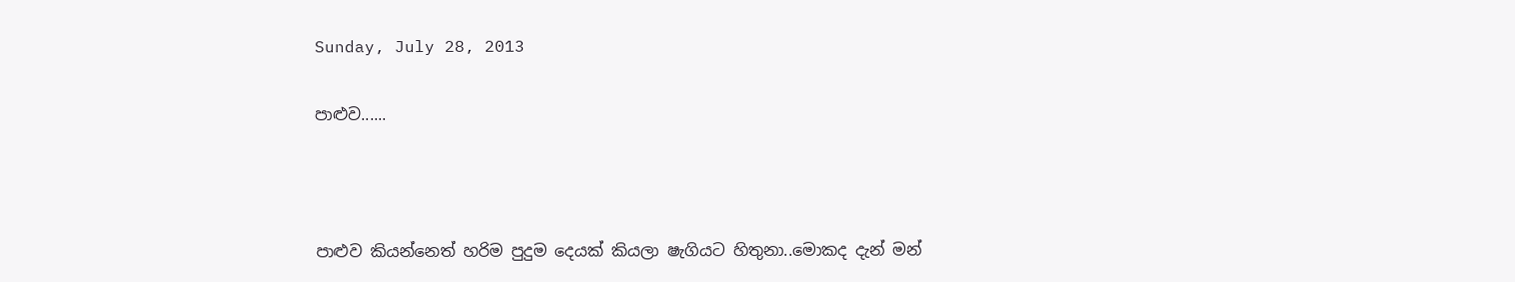Sunday, July 28, 2013

පාළුව......



පාළුව කියන්නෙත් හරිම පුදුම දෙයක් කියලා ෂැගියට හිතුනා..මොකද දැන් මන්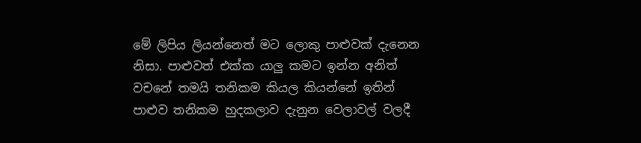මේ ලිපිය ලියන්නෙත් මට ලොකු පාළුවක් දැනෙන නිසා. පාළුවත් එක්ක යාලු කමට ඉන්න අනිත් වචනේ තමයි තනිකම කියල කියන්නේ ඉතින් පාළුව තනිකම හුදකලාව දැනුන වෙලාවල් වලදී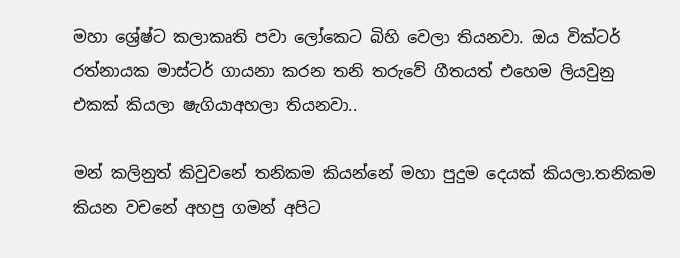මහා ශ්‍රේෂ්ට කලාකෘති පවා ලෝකෙට බිහි වෙලා තියනවා. ඔය වික්ටර් රත්නායක මාස්ටර් ගායනා කරන තනි තරුවේ ගීතයත් එහෙම ලියවුනු එකක් කියලා ෂැගියාඅහලා තියනවා..

මන් කලිනුත් කිවුවනේ තනිකම කියන්නේ මහා පුදුම දෙයක් කියලා.තනිකම කියන වචනේ අහපු ගමන් අපිට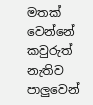මතක් වෙන්නේ කවුරුත් නැතිව පාලුවෙන්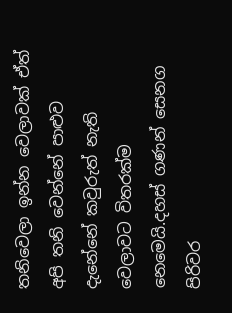තනිවෙලා ඉන්න වෙලාවක් ඒත් අපි තනි වෙන්නේ පාළුව දැනේනේ කවුරුත් නැති වෙලාවට විතරක්ම නෙමෙයි.දහස් ගණන් සෙනග පිරිවර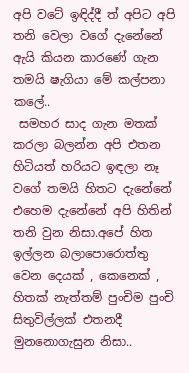අපි වටේ ඉඳිද්දී ත් අපිට අපි තනි වෙලා වගේ දැනේනේ ඇයි කියන කාරණේ ගැන තමයි ෂැගියා මේ කල්පනා කලේ..
 සමහර සාද ගැන මතක් කරලා බලන්න අපි එතන හිටියත් හරියට ඉඳලා නෑ වගේ තමයි හිතට දැනේනේ එහෙම දැනේනේ අපි හිතින් තනි වුන නිසා.අපේ හිත ඉල්ලන බලාපොරොත්තු වෙන දෙයක් , කෙනෙක් , හිතක් නැත්තම් පුංචිම පුංචි සිතුවිල්ලක් එතනදී මුනනොගැසුන නිසා..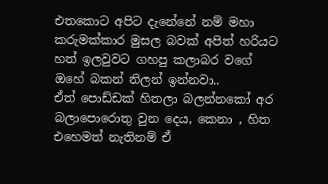එතකොට අපිට දැනේනේ නම් මහා කරුමක්කාර මුසල බවක් අපිත් හරියට හත් ඉලවුවට ගහපු කලාබර වගේ ඔහේ බකන් නිලන් ඉන්නවා..
ඒත් පොඩ්ඩක් හිතලා බලන්නකෝ අර බලාපොරොතු වුන දෙය, කෙනා , හිත එහෙමත් නැතිනම් ඒ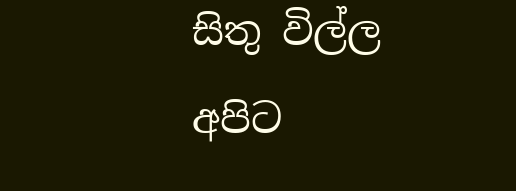සිතු විල්ල අපිට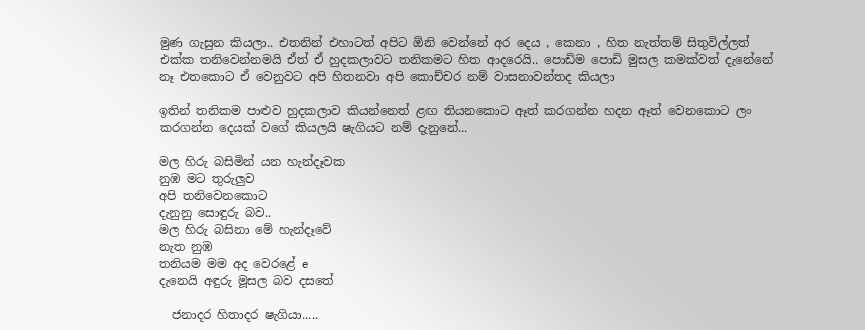මුණ ගැසුන කියලා.. එතනින් එහාටත් අපිට ඕනි වෙන්නේ අර දෙය , කෙනා , හිත නැත්තම් සිතුවිල්ලත් එක්ක තනිවෙන්නමයි ඒත් ඒ හුදකලාවට තනිකමට හිත ආදරෙයි.. පොඩිම පොඩි මුසල කමක්වත් දැනේනේ නෑ එතකොට ඒ වෙනුවට අපි හිතනවා අපි කොච්චර නම් වාසනාවන්තද කියලා

ඉතින් තනිකම පාළුව හුදකලාව කියන්නෙත් ළඟ තියනකොට ඈත් කරගන්න හදන ඈත් වෙනකොට ලං කරගන්න දෙයක් වගේ කියලයි ෂැගියට නම් දැනුනේ...

මල හිරු බසිමින් යන හැන්දෑවක
නුඹ මට තුරුලුව
අපි තනිවෙනකොට
දැනුනු සොඳුරු බව..
මල හිරු බසිනා මේ හැන්දෑවේ
නැත නුඹ
තනියම මම අද වෙරළේ e
දැනෙයි අඳුරු මූසල බව දසතේ

  ජනාදර හිතාදර ෂැගියා.....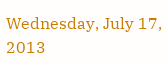Wednesday, July 17, 2013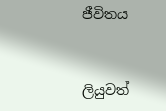ජීවිතය


ලියුවත්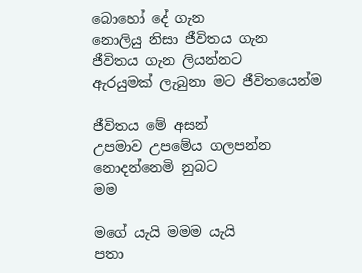බොහෝ දේ ගැන
නොලියු නිසා ජීවිතය ගැන
ජීවිතය ගැන ලියන්නට
ඇරයුමක් ලැබුනා මට ජීවිතයෙන්ම

ජීවිතය මේ අසන්
උපමාව උපමේය ගලපන්න
නොදන්නෙමි නුබට
මම

මගේ යැයි මමම යැයි
පතා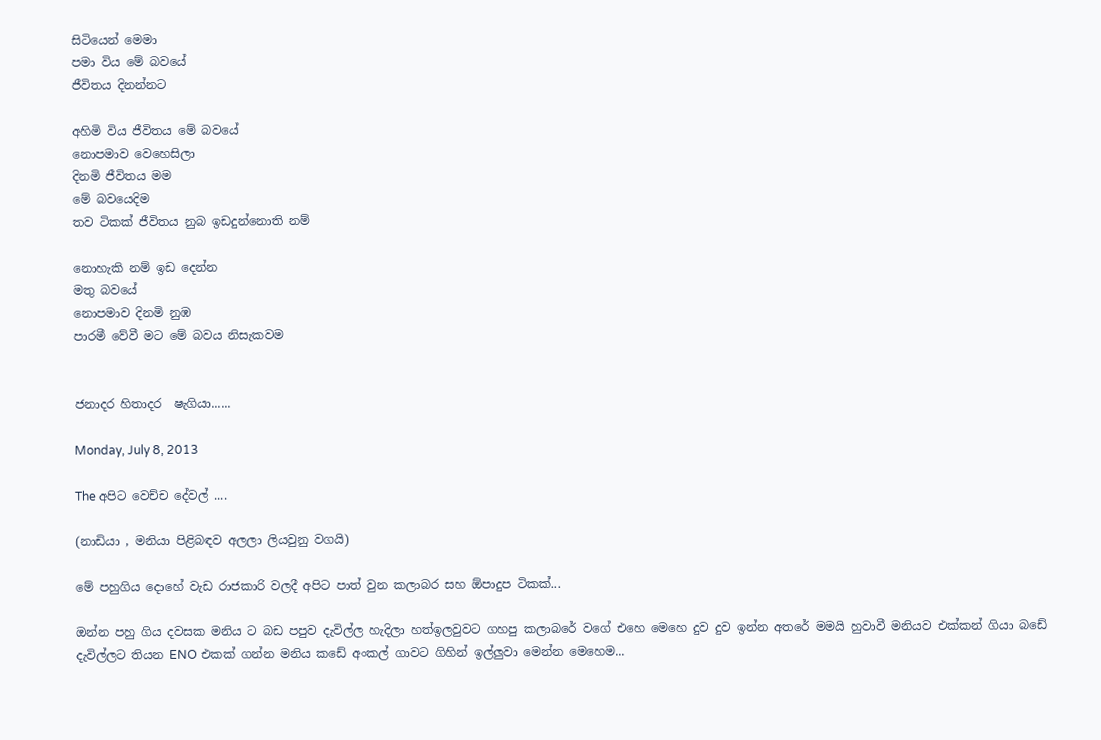සිටියෙන් මෙමා
පමා විය මේ බවයේ
ජීවිතය දිනන්නට

අහිමි විය ජීවිතය මේ බවයේ
නොපමාව වෙහෙසිලා
දිනමි ජීවිතය මම
මේ බවයෙදිම
තව ටිකක් ජීවිතය නුබ ඉඩදුන්නොති නම්

නොහැකි නම් ඉඩ දෙන්න
මතු බවයේ
නොපමාව දිනමි නුඹ
පාරමී වේවී මට මේ බවය නිසැකවම


ජනාදර හිතාදර  ෂැගියා......

Monday, July 8, 2013

The අපිට වෙච්ච දේවල් ....

(නාඩියා , මනියා පිළිබඳව අලලා ලියවුනු වගයි)

මේ පහුගිය දොහේ වැඩ රාජකාරි වලදී අපිට පාත් වුන කලාබර සහ ඕපාදුප ටිකක්...

ඔන්න පහු ගිය දවසක මනිය ට බඩ පපුව දැවිල්ල හැදිලා හත්ඉලවුවට ගහපු කලාබරේ වගේ එහෙ මෙහෙ දුව දුව ඉන්න අතරේ මමයි හුවාවී මනියව එක්කන් ගියා බඩේ දැවිල්ලට තියන ENO එකක් ගන්න මනිය කඩේ අංකල් ගාවට ගිහින් ඉල්ලුවා මෙන්න මෙහෙම...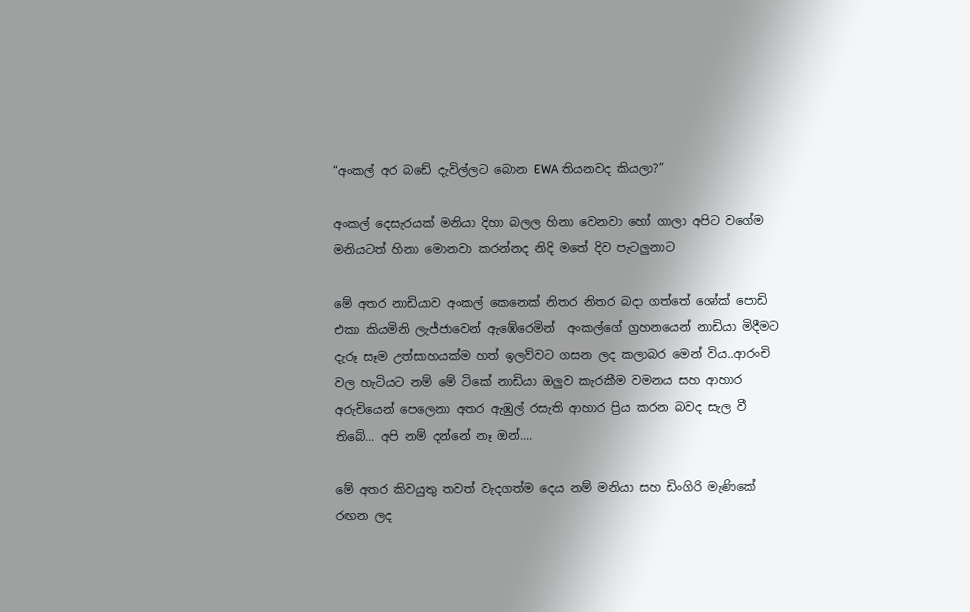“අංකල් අර බඩේ දැවිල්ලට බොන EWA තියනවද කියලා?”

අංකල් දෙසැරයක් මනියා දිහා බලල හිනා වෙනවා හෝ ගාලා අපිට වගේම මනියටත් හිනා මොනවා කරන්නද නිදි මතේ දිව පැටලුනාට

මේ අතර නාඩියාව අංකල් කෙනෙක් නිතර නිතර බදා ගත්තේ ශෝක් පොඩි එකා කියමිනි ලැජ්ජාවෙන් ඇඹේරෙමින්  අංකල්ගේ ග්‍රහනයෙන් නාඩියා මිදීමට දැරූ සෑම උත්සාහයක්ම හත් ඉලව්වට ගසන ලද කලාබර මෙන් විය..ආරංචි වල හැටියට නම් මේ ටිකේ නාඩියා ඔලුව කැරකීම වමනය සහ ආහාර අරුචියෙන් පෙලෙනා අතර ඇඹුල් රසැති ආහාර ප්‍රිය කරන බවද සැල වී තිබේ... අපි නම් දන්නේ නෑ ඔන්....

මේ අතර කිවයුතු තවත් වැදගත්ම දෙය නම් මනියා සහ ඩිංගිරි මැණිකේ රඟන ලද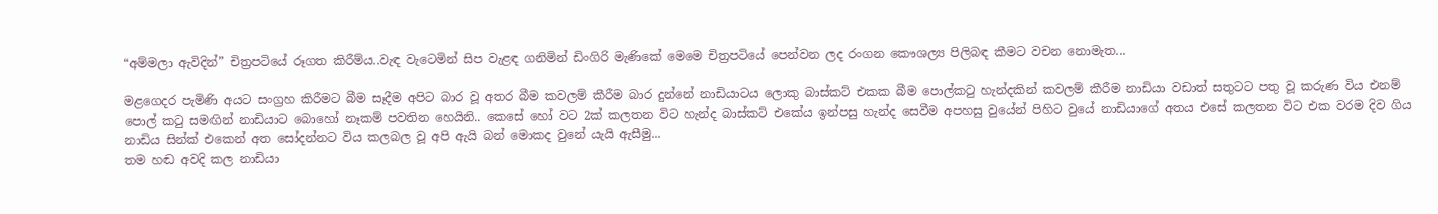“අම්මලා ඇවිදින්” චිත්‍රපටියේ රූගත කිරීම්ය..වැඳ වැටෙමින් සිප වැළඳ ගනිමින් ඩිංගිරි මැණිකේ මෙමෙ චිත්‍රපටියේ පෙන්වන ලද රංගන කෞශල්‍ය පිලිබඳ කීමට වචන නොමැත...

මළගෙදර පැමිණි අයට සංග්‍රහ කිරීමට බීම සෑදීම අපිට බාර වූ අතර බීම කවලම් කීරීම බාර දුන්නේ නාඩියාටය ලොකු බාස්කට් එකක බීම පොල්කටු හැන්දකින් කවලම් කීරීම නාඩියා වඩාත් සතුටට පතු වූ කරුණ විය එනම් පොල් කටු සමඟින් නාඩියාට බොහෝ නෑකම් පවතින හෙයිනි.. කෙසේ හෝ වට 2ක් කලතන විට හැන්ද බාස්කට් එකේය ඉන්පසු හැන්ද සෙවීම අපහසු වුයේන් පිහිට වුයේ නාඩියාගේ අතය එසේ කලතන විට එක වරම දිව ගිය නාඩිය සින්ක් එකෙන් අත සෝදන්නට විය කලබල වූ අපි ඇයි බන් මොකද වුනේ යැයි ඇසීමු...
තම හඬ අවදි කල නාඩියා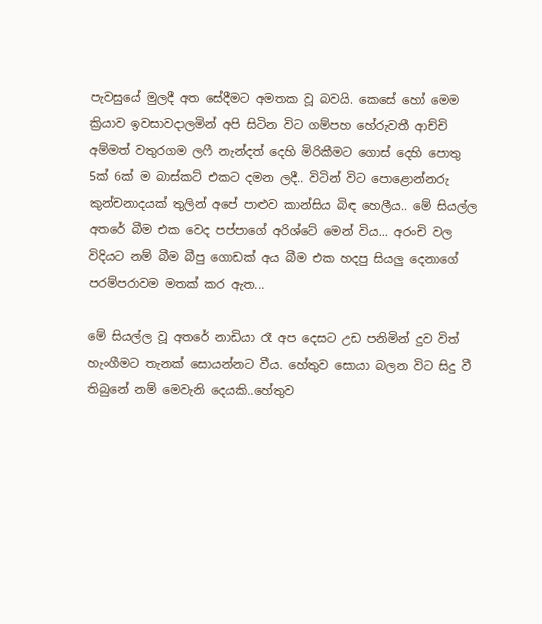පැවසුයේ මුලදී අත සේදීමට අමතක වූ බවයි. කෙසේ හෝ මෙම ක්‍රියාව ඉවසාවදාලමින් අපි සිටින විට ගම්පහ හේරුවතී ආච්චි අම්මත් වතුරගම ලෆී නැන්දත් දෙහි මිරිකීමට ගොස් දෙහි පොතු 5ක් 6ක් ම බාස්කට් එකට දමන ලදී.. විටින් විට පොළොන්නරු කුන්චනාදයක් තුලින් අපේ පාළුව කාන්සිය බිඳ හෙලීය.. මේ සියල්ල අතරේ බීම එක වෙද පප්පාගේ අරිශ්ටේ මෙන් විය... අරංචි වල විදියට නම් බීම බීපු ගොඩක් අය බීම එක හදපු සියලු දෙනාගේ පරම්පරාවම මතක් කර ඇත...

මේ සියල්ල වූ අතරේ නාඩියා රෑ අප දෙසට උඩ පනිමින් දුව විත් හැංගීමට තැනක් සොයන්නට වීය. හේතුව සොයා බලන විට සිදු වී තිබුනේ නම් මෙවැනි දෙයකි..හේතුව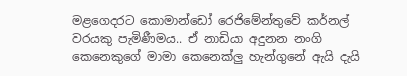මළගෙදරට කොමාන්ඩෝ රෙජිමේන්තුවේ කර්නල් වරයකු පැමිණීමය.. ඒ නාඩියා අදුනන නංගි කෙනෙකුගේ මාමා කෙනෙක්ලු හැන්ගුනේ ඇයි දැයි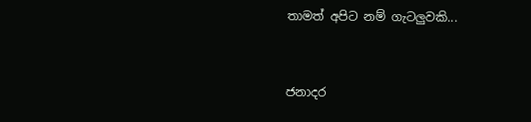තාමත් අපිට නම් ගැටලුවකි...


ජනාදර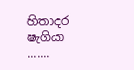හිතාදර ෂැගියා .......